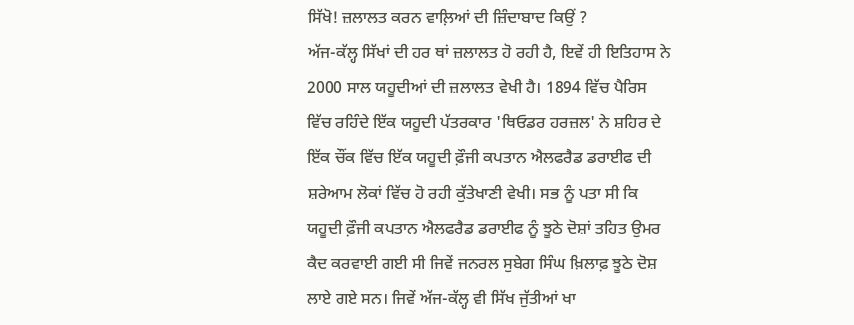ਸਿੱਖੋ! ਜ਼ਲਾਲਤ ਕਰਨ ਵਾਲ਼ਿਆਂ ਦੀ ਜ਼ਿੰਦਾਬਾਦ ਕਿਉਂ ?
ਅੱਜ-ਕੱਲ੍ਹ ਸਿੱਖਾਂ ਦੀ ਹਰ ਥਾਂ ਜ਼ਲਾਲਤ ਹੋ ਰਹੀ ਹੈ, ਇਵੇਂ ਹੀ ਇਤਿਹਾਸ ਨੇ 2000 ਸਾਲ ਯਹੂਦੀਆਂ ਦੀ ਜ਼ਲਾਲਤ ਵੇਖੀ ਹੈ। 1894 ਵਿੱਚ ਪੈਰਿਸ ਵਿੱਚ ਰਹਿੰਦੇ ਇੱਕ ਯਹੂਦੀ ਪੱਤਰਕਾਰ 'ਥਿਓਡਰ ਹਰਜ਼ਲ' ਨੇ ਸ਼ਹਿਰ ਦੇ ਇੱਕ ਚੌਂਕ ਵਿੱਚ ਇੱਕ ਯਹੂਦੀ ਫ਼ੌਜੀ ਕਪਤਾਨ ਐਲਫਰੈਡ ਡਰਾਈਫ ਦੀ ਸ਼ਰੇਆਮ ਲੋਕਾਂ ਵਿੱਚ ਹੋ ਰਹੀ ਕੁੱਤੇਖਾਣੀ ਵੇਖੀ। ਸਭ ਨੂੰ ਪਤਾ ਸੀ ਕਿ ਯਹੂਦੀ ਫ਼ੌਜੀ ਕਪਤਾਨ ਐਲਫਰੈਡ ਡਰਾਈਫ ਨੂੰ ਝੂਠੇ ਦੋਸ਼ਾਂ ਤਹਿਤ ਉਮਰ ਕੈਦ ਕਰਵਾਈ ਗਈ ਸੀ ਜਿਵੇਂ ਜਨਰਲ ਸੁਬੇਗ ਸਿੰਘ ਖ਼ਿਲਾਫ਼ ਝੂਠੇ ਦੋਸ਼ ਲਾਏ ਗਏ ਸਨ। ਜਿਵੇਂ ਅੱਜ-ਕੱਲ੍ਹ ਵੀ ਸਿੱਖ ਜੁੱਤੀਆਂ ਖਾ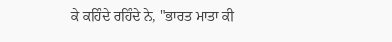ਕੇ ਕਹਿੰਦੇ ਰਹਿੰਦੇ ਨੇ, "ਭਾਰਤ ਮਾਤਾ ਕੀ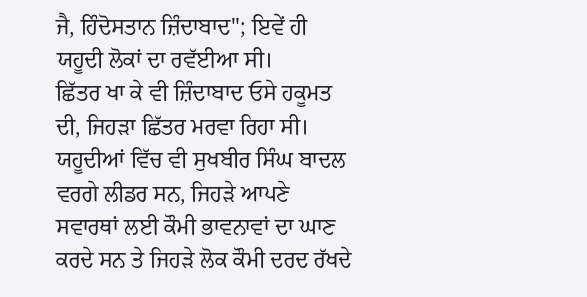ਜੈ, ਹਿੰਦੋਸਤਾਨ ਜ਼ਿੰਦਾਬਾਦ"; ਇਵੇਂ ਹੀ ਯਹੂਦੀ ਲੋਕਾਂ ਦਾ ਰਵੱਈਆ ਸੀ।
ਛਿੱਤਰ ਖਾ ਕੇ ਵੀ ਜ਼ਿੰਦਾਬਾਦ ਓਸੇ ਹਕੂਮਤ ਦੀ, ਜਿਹੜਾ ਛਿੱਤਰ ਮਰਵਾ ਰਿਹਾ ਸੀ। ਯਹੂਦੀਆਂ ਵਿੱਚ ਵੀ ਸੁਖਬੀਰ ਸਿੰਘ ਬਾਦਲ ਵਰਗੇ ਲੀਡਰ ਸਨ, ਜਿਹੜੇ ਆਪਣੇ ਸਵਾਰਥਾਂ ਲਈ ਕੌਮੀ ਭਾਵਨਾਵਾਂ ਦਾ ਘਾਣ ਕਰਦੇ ਸਨ ਤੇ ਜਿਹੜੇ ਲੋਕ ਕੌਮੀ ਦਰਦ ਰੱਖਦੇ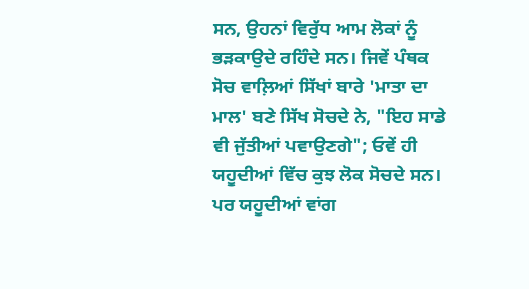ਸਨ, ਉਹਨਾਂ ਵਿਰੁੱਧ ਆਮ ਲੋਕਾਂ ਨੂੰ ਭੜਕਾਉਦੇ ਰਹਿੰਦੇ ਸਨ। ਜਿਵੇਂ ਪੰਥਕ ਸੋਚ ਵਾਲ਼ਿਆਂ ਸਿੱਖਾਂ ਬਾਰੇ 'ਮਾਤਾ ਦਾ ਮਾਲ' ਬਣੇ ਸਿੱਖ ਸੋਚਦੇ ਨੇ, "ਇਹ ਸਾਡੇ ਵੀ ਜੁੱਤੀਆਂ ਪਵਾਉਣਗੇ"; ਓਵੇਂ ਹੀ ਯਹੂਦੀਆਂ ਵਿੱਚ ਕੁਝ ਲੋਕ ਸੋਚਦੇ ਸਨ। ਪਰ ਯਹੂਦੀਆਂ ਵਾਂਗ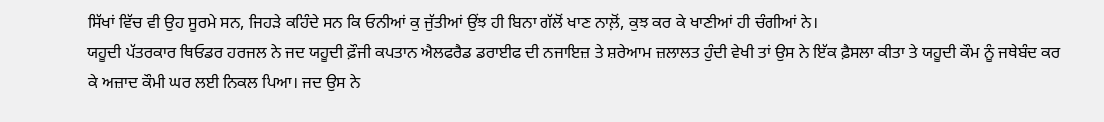ਸਿੱਖਾਂ ਵਿੱਚ ਵੀ ਉਹ ਸੂਰਮੇ ਸਨ, ਜਿਹੜੇ ਕਹਿੰਦੇ ਸਨ ਕਿ ਓਨੀਆਂ ਕੁ ਜੁੱਤੀਆਂ ਉਂਝ ਹੀ ਬਿਨਾ ਗੱਲੋਂ ਖਾਣ ਨਾਲ਼ੋਂ, ਕੁਝ ਕਰ ਕੇ ਖਾਣੀਆਂ ਹੀ ਚੰਗੀਆਂ ਨੇ।
ਯਹੂਦੀ ਪੱਤਰਕਾਰ ਥਿਓਡਰ ਹਰਜਲ ਨੇ ਜਦ ਯਹੂਦੀ ਫ਼ੌਜੀ ਕਪਤਾਨ ਐਲਫਰੈਡ ਡਰਾਈਫ ਦੀ ਨਜਾਇਜ਼ ਤੇ ਸ਼ਰੇਆਮ ਜ਼ਲਾਲਤ ਹੁੰਦੀ ਵੇਖੀ ਤਾਂ ਉਸ ਨੇ ਇੱਕ ਫ਼ੈਸਲਾ ਕੀਤਾ ਤੇ ਯਹੂਦੀ ਕੌਮ ਨੂੰ ਜਥੇਬੰਦ ਕਰ ਕੇ ਅਜ਼ਾਦ ਕੌਮੀ ਘਰ ਲਈ ਨਿਕਲ ਪਿਆ। ਜਦ ਉਸ ਨੇ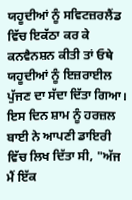ਯਹੂਦੀਆਂ ਨੂੰ ਸਵਿਟਜ਼ਰਲੈਂਡ ਵਿੱਚ ਇਕੱਠਾ ਕਰ ਕੇ ਕਨਵੈਨਸ਼ਨ ਕੀਤੀ ਤਾਂ ਓਥੇ ਯਹੂਦੀਆਂ ਨੂੰ ਇਜ਼ਰਾਈਲ ਪੁੱਜਣ ਦਾ ਸੱਦਾ ਦਿੱਤਾ ਗਿਆ। ਇਸ ਦਿਨ ਸ਼ਾਮ ਨੂੰ ਹਰਜ਼ਲ ਬਾਈ ਨੇ ਆਪਣੀ ਡਾਇਰੀ ਵਿੱਚ ਲਿਖ ਦਿੱਤਾ ਸੀ, "ਅੱਜ ਮੈਂ ਇੱਕ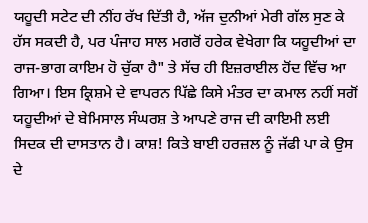ਯਹੂਦੀ ਸਟੇਟ ਦੀ ਨੀਂਹ ਰੱਖ ਦਿੱਤੀ ਹੈ, ਅੱਜ ਦੁਨੀਆਂ ਮੇਰੀ ਗੱਲ ਸੁਣ ਕੇ ਹੱਸ ਸਕਦੀ ਹੈ, ਪਰ ਪੰਜਾਹ ਸਾਲ ਮਗਰੋਂ ਹਰੇਕ ਵੇਖੇਗਾ ਕਿ ਯਹੂਦੀਆਂ ਦਾ ਰਾਜ-ਭਾਗ ਕਾਇਮ ਹੋ ਚੁੱਕਾ ਹੈ" ਤੇ ਸੱਚ ਹੀ ਇਜ਼ਰਾਈਲ ਹੋਂਦ ਵਿੱਚ ਆ ਗਿਆ। ਇਸ ਕ੍ਰਿਸ਼ਮੇ ਦੇ ਵਾਪਰਨ ਪਿੱਛੇ ਕਿਸੇ ਮੰਤਰ ਦਾ ਕਮਾਲ ਨਹੀਂ ਸਗੋਂ ਯਹੂਦੀਆਂ ਦੇ ਬੇਮਿਸਾਲ ਸੰਘਰਸ਼ ਤੇ ਆਪਣੇ ਰਾਜ ਦੀ ਕਾਇਮੀ ਲਈ ਸਿਦਕ ਦੀ ਦਾਸਤਾਨ ਹੈ। ਕਾਸ਼! ਕਿਤੇ ਬਾਈ ਹਰਜ਼ਲ ਨੂੰ ਜੱਫੀ ਪਾ ਕੇ ਉਸ ਦੇ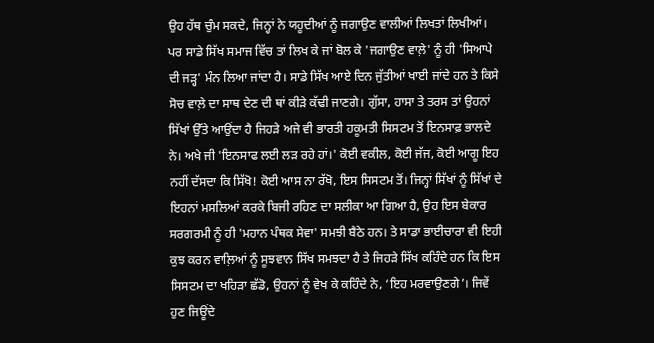ਉਹ ਹੱਥ ਚੁੰਮ ਸਕਦੇ, ਜਿਨ੍ਹਾਂ ਨੇ ਯਹੂਦੀਆਂ ਨੂੰ ਜਗਾਉਣ ਵਾਲੀਆਂ ਲਿਖਤਾਂ ਲਿਖੀਆਂ। ਪਰ ਸਾਡੇ ਸਿੱਖ ਸਮਾਜ ਵਿੱਚ ਤਾਂ ਲਿਖ ਕੇ ਜਾਂ ਬੋਲ ਕੇ 'ਜਗਾਉਣ ਵਾਲ਼ੇ' ਨੂੰ ਹੀ 'ਸਿਆਪੇ ਦੀ ਜੜ੍ਹ' ਮੰਨ ਲਿਆ ਜਾਂਦਾ ਹੈ। ਸਾਡੇ ਸਿੱਖ ਆਏ ਦਿਨ ਜੁੱਤੀਆਂ ਖਾਈ ਜਾਂਦੇ ਹਨ ਤੇ ਕਿਸੇ ਸੋਚ ਵਾਲ਼ੇ ਦਾ ਸਾਥ ਦੇਣ ਦੀ ਥਾਂ ਕੀੜੇ ਕੱਢੀ ਜਾਣਗੇ। ਗੁੱਸਾ, ਹਾਸਾ ਤੇ ਤਰਸ ਤਾਂ ਉਹਨਾਂ ਸਿੱਖਾਂ ਉੱਤੇ ਆਉਂਦਾ ਹੈ ਜਿਹੜੇ ਅਜੇ ਵੀ ਭਾਰਤੀ ਹਕੂਮਤੀ ਸਿਸਟਮ ਤੋਂ ਇਨਸਾਫ਼ ਭਾਲਦੇ ਨੇ। ਅਖੇ ਜੀ 'ਇਨਸਾਫ ਲਈ ਲੜ ਰਹੇ ਹਾਂ।' ਕੋਈ ਵਕੀਲ, ਕੋਈ ਜੱਜ, ਕੋਈ ਆਗੂ ਇਹ ਨਹੀਂ ਦੱਸਦਾ ਕਿ ਸਿੱਖੋ! ਕੋਈ ਆਸ ਨਾ ਰੱਖੋ, ਇਸ ਸਿਸਟਮ ਤੋਂ। ਜਿਨ੍ਹਾਂ ਸਿੱਖਾਂ ਨੂੰ ਸਿੱਖਾਂ ਦੇ ਇਹਨਾਂ ਮਸਲਿਆਂ ਕਰਕੇ ਬਿਜੀ ਰਹਿਣ ਦਾ ਸਲੀਕਾ ਆ ਗਿਆ ਹੈ, ਉਹ ਇਸ ਬੇਕਾਰ ਸਰਗਰਮੀ ਨੂੰ ਹੀ 'ਮਹਾਨ ਪੰਥਕ ਸੇਵਾ' ਸਮਝੀ ਬੈਠੇ ਹਨ। ਤੇ ਸਾਡਾ ਭਾਈਚਾਰਾ ਵੀ ਇਹੀ ਕੁਝ ਕਰਨ ਵਾਲ਼ਿਆਂ ਨੂੰ ਸੂਝਵਾਨ ਸਿੱਖ ਸਮਝਦਾ ਹੈ ਤੇ ਜਿਹੜੇ ਸਿੱਖ ਕਹਿੰਦੇ ਹਨ ਕਿ ਇਸ ਸਿਸਟਮ ਦਾ ਖਹਿੜਾ ਛੱਡੋ, ਉਹਨਾਂ ਨੂੰ ਵੇਖ ਕੇ ਕਹਿੰਦੇ ਨੇ, ‘ਇਹ ਮਰਵਾਉਣਗੇ’। ਜਿਵੇਂ ਹੁਣ ਜਿਊਂਦੇ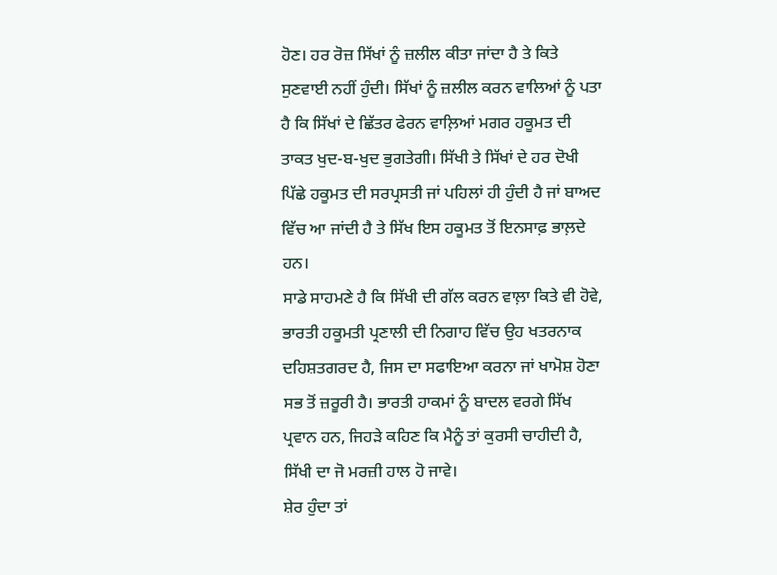ਹੋਣ। ਹਰ ਰੋਜ਼ ਸਿੱਖਾਂ ਨੂੰ ਜ਼ਲੀਲ ਕੀਤਾ ਜਾਂਦਾ ਹੈ ਤੇ ਕਿਤੇ ਸੁਣਵਾਈ ਨਹੀਂ ਹੁੰਦੀ। ਸਿੱਖਾਂ ਨੂੰ ਜ਼ਲੀਲ ਕਰਨ ਵਾਲਿਆਂ ਨੂੰ ਪਤਾ ਹੈ ਕਿ ਸਿੱਖਾਂ ਦੇ ਛਿੱਤਰ ਫੇਰਨ ਵਾਲ਼ਿਆਂ ਮਗਰ ਹਕੂਮਤ ਦੀ ਤਾਕਤ ਖੁਦ-ਬ-ਖੁਦ ਭੁਗਤੇਗੀ। ਸਿੱਖੀ ਤੇ ਸਿੱਖਾਂ ਦੇ ਹਰ ਦੋਖੀ ਪਿੱਛੇ ਹਕੂਮਤ ਦੀ ਸਰਪ੍ਰਸਤੀ ਜਾਂ ਪਹਿਲਾਂ ਹੀ ਹੁੰਦੀ ਹੈ ਜਾਂ ਬਾਅਦ ਵਿੱਚ ਆ ਜਾਂਦੀ ਹੈ ਤੇ ਸਿੱਖ ਇਸ ਹਕੂਮਤ ਤੋਂ ਇਨਸਾਫ਼ ਭਾਲ਼ਦੇ ਹਨ।
ਸਾਡੇ ਸਾਹਮਣੇ ਹੈ ਕਿ ਸਿੱਖੀ ਦੀ ਗੱਲ ਕਰਨ ਵਾਲ਼ਾ ਕਿਤੇ ਵੀ ਹੋਵੇ, ਭਾਰਤੀ ਹਕੂਮਤੀ ਪ੍ਰਣਾਲੀ ਦੀ ਨਿਗਾਹ ਵਿੱਚ ਉਹ ਖਤਰਨਾਕ ਦਹਿਸ਼ਤਗਰਦ ਹੈ, ਜਿਸ ਦਾ ਸਫਾਇਆ ਕਰਨਾ ਜਾਂ ਖਾਮੋਸ਼ ਹੋਣਾ ਸਭ ਤੋਂ ਜ਼ਰੂਰੀ ਹੈ। ਭਾਰਤੀ ਹਾਕਮਾਂ ਨੂੰ ਬਾਦਲ ਵਰਗੇ ਸਿੱਖ ਪ੍ਰਵਾਨ ਹਨ, ਜਿਹੜੇ ਕਹਿਣ ਕਿ ਮੈਨੂੰ ਤਾਂ ਕੁਰਸੀ ਚਾਹੀਦੀ ਹੈ, ਸਿੱਖੀ ਦਾ ਜੋ ਮਰਜ਼ੀ ਹਾਲ ਹੋ ਜਾਵੇ।
ਸ਼ੇਰ ਹੁੰਦਾ ਤਾਂ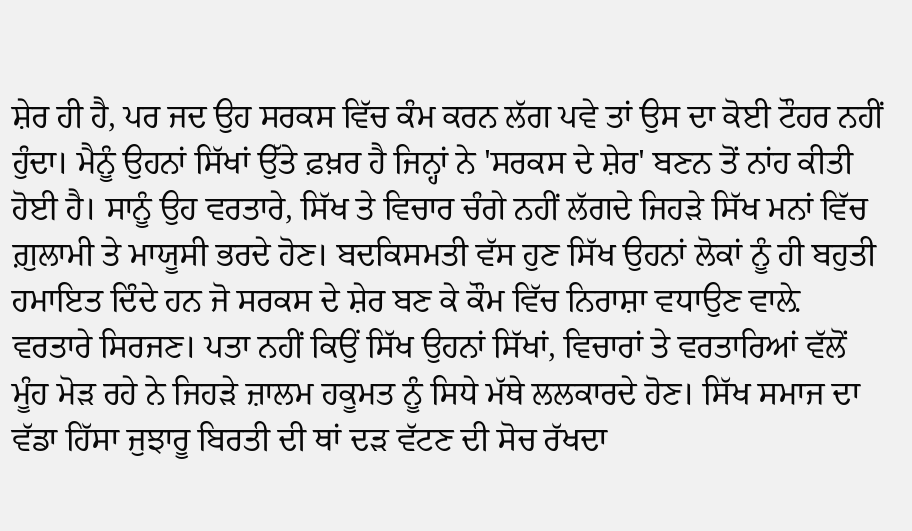ਸ਼ੇਰ ਹੀ ਹੈ, ਪਰ ਜਦ ਉਹ ਸਰਕਸ ਵਿੱਚ ਕੰਮ ਕਰਨ ਲੱਗ ਪਵੇ ਤਾਂ ਉਸ ਦਾ ਕੋਈ ਟੌਹਰ ਨਹੀਂ ਹੁੰਦਾ। ਮੈਨੂੰ ਉਹਨਾਂ ਸਿੱਖਾਂ ਉੱਤੇ ਫ਼ਖ਼ਰ ਹੈ ਜਿਨ੍ਹਾਂ ਨੇ 'ਸਰਕਸ ਦੇ ਸ਼ੇਰ' ਬਣਨ ਤੋਂ ਨਾਂਹ ਕੀਤੀ ਹੋਈ ਹੈ। ਸਾਨੂੰ ਉਹ ਵਰਤਾਰੇ, ਸਿੱਖ ਤੇ ਵਿਚਾਰ ਚੰਗੇ ਨਹੀਂ ਲੱਗਦੇ ਜਿਹੜੇ ਸਿੱਖ ਮਨਾਂ ਵਿੱਚ ਗ਼ੁਲਾਮੀ ਤੇ ਮਾਯੂਸੀ ਭਰਦੇ ਹੋਣ। ਬਦਕਿਸਮਤੀ ਵੱਸ ਹੁਣ ਸਿੱਖ ਉਹਨਾਂ ਲੋਕਾਂ ਨੂੰ ਹੀ ਬਹੁਤੀ ਹਮਾਇਤ ਦਿੰਦੇ ਹਨ ਜੋ ਸਰਕਸ ਦੇ ਸ਼ੇਰ ਬਣ ਕੇ ਕੌਮ ਵਿੱਚ ਨਿਰਾਸ਼ਾ ਵਧਾਉਣ ਵਾਲ਼ੇ ਵਰਤਾਰੇ ਸਿਰਜਣ। ਪਤਾ ਨਹੀਂ ਕਿਉਂ ਸਿੱਖ ਉਹਨਾਂ ਸਿੱਖਾਂ, ਵਿਚਾਰਾਂ ਤੇ ਵਰਤਾਰਿਆਂ ਵੱਲੋਂ ਮੂੰਹ ਮੋੜ ਰਹੇ ਨੇ ਜਿਹੜੇ ਜ਼ਾਲਮ ਹਕੂਮਤ ਨੂੰ ਸਿਧੇ ਮੱਥੇ ਲਲਕਾਰਦੇ ਹੋਣ। ਸਿੱਖ ਸਮਾਜ ਦਾ ਵੱਡਾ ਹਿੱਸਾ ਜੁਝਾਰੂ ਬਿਰਤੀ ਦੀ ਥਾਂ ਦੜ ਵੱਟਣ ਦੀ ਸੋਚ ਰੱਖਦਾ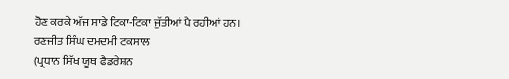ਹੋਣ ਕਰਕੇ ਅੱਜ ਸਾਡੇ ਟਿਕਾ-ਟਿਕਾ ਜੁੱਤੀਆਂ ਪੈ ਰਹੀਆਂ ਹਨ।
ਰਣਜੀਤ ਸਿੰਘ ਦਮਦਮੀ ਟਕਸਾਲ
(ਪ੍ਰਧਾਨ ਸਿੱਖ ਯੂਥ ਫੈਡਰੇਸ਼ਨ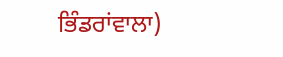ਭਿੰਡਰਾਂਵਾਲਾ)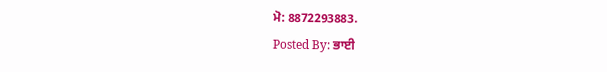ਮੋ: 8872293883.
Posted By: ਭਾਈ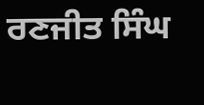ਰਣਜੀਤ ਸਿੰਘ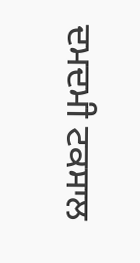ਦਮਦਮੀ ਟਕਸਾਲ